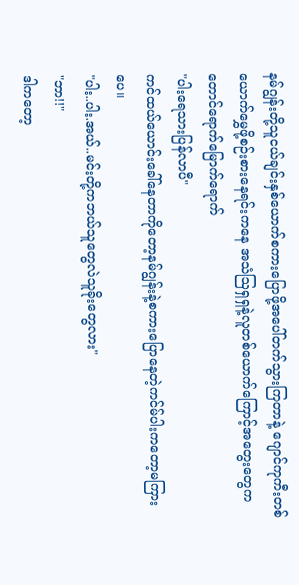နမ်ဂျွန်းတို့သူငယ်ချင်းနှစ်ယောက်စကားပြောဖို့အပေါ်တက်သွားကြတာနဲ့ ဂျောင်ကုကီးတစ်ယောက်မွှေဖို့စဉ်းစားနေရင်းကနေ အသံဩရှရှနဲ့လူတစ်ယောက်ကြောင့်အတွေးတွေကတောင်ရောက်မြောက်ရောက်
"ပါးရေသားပြန်လာပီ"
ကင်ထယ်ယောင်းခေါ်နေတာကိုတော့နမ်ဂျွန်းနဲ့စကားပြောနေတဲ့ကင်မ်ပါးကတော့မကြားပေ။
"ပါး..ပါး.အယ်..မင်းတို့ကဘယ်သူတွေလဲသူခိုးတွေလား"
"ဘာ!!"
ဒါကတော့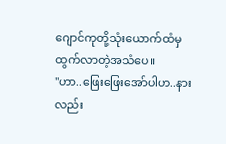ဂျောင်ကုတို့သုံးယောက်ထံမှထွက်လာတဲ့အသံပေ။
"ဟာ..ဖြေးဖြေးအော်ပါဟ..နားလည်း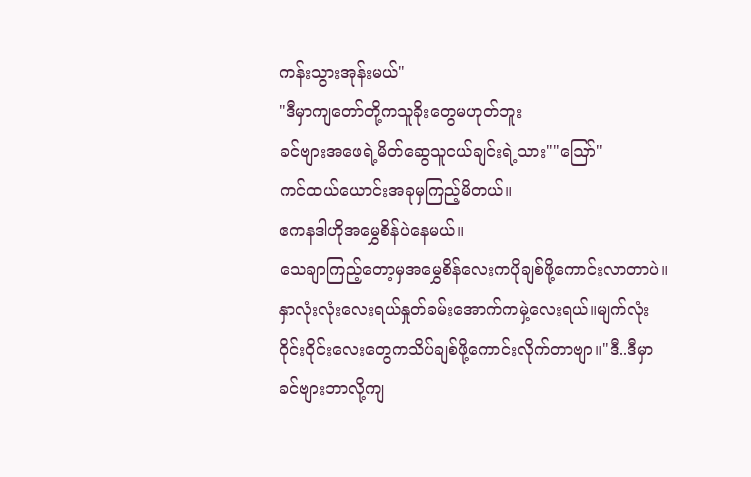ကန်းသွားအုန်းမယ်"
"ဒီမှာကျတော်တို့ကသူခိုးတွေမဟုတ်ဘူး
ခင်ဗျားအဖေရဲ့မိတ်ဆွေသူငယ်ချင်းရဲ့သား""ဪ"
ကင်ထယ်ယောင်းအခုမှကြည့်မိတယ်။
ဧကနဒါဟိုအမွှေစိန်ပဲနေမယ်။
သေချာကြည့်တော့မှအမွှေစိန်လေးကပိုချစ်ဖို့ကောင်းလာတာပဲ။
နှာလုံးလုံးလေးရယ်နှုတ်ခမ်းအောက်ကမှဲ့လေးရယ်။မျက်လုံးဝိုင်းဝိုင်းလေးတွေကသိပ်ချစ်ဖို့ကောင်းလိုက်တာဗျာ။"ဒီ..ဒီမှာခင်ဗျားဘာလို့ကျ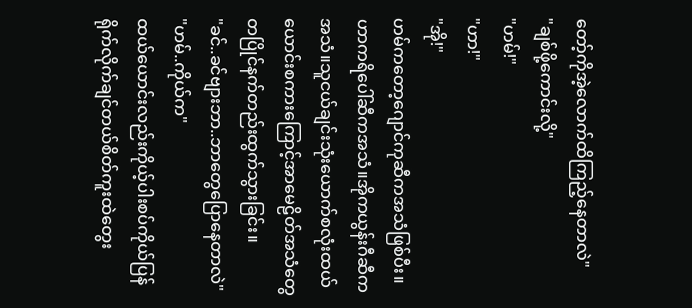တော့်ကိုအဲ့လောက်ထိကြည့်နေတာလဲ"
"ချစ်ဖို့ကောင်းလို့"
"ဟမ်!"
"ဟာ!"
"အို!"
ဟမ်ကတော့ဂျောင်ကုဆီကအသံဖြစ်ပီး။
ဟာကရိပေါ်ဆီကအသံ။အိုကယွန်းဂီဆီကအသံ။သူငယ်ချင်းသုံးယောက်စလုံးထယ်ယောင်းစကားကြောင့်အာမေဠိတ်အသံတွေတပြိုင်နက်တည်းထွက်သွားခြင်း။
"ခင်..ခင်ဗျားဘာ..ဘာတွေပြောနေတာလဲ"
"ဟမ်..ကိုယ်က"
ထယ်ယောင်းလည်းကိုယ့်ပါးစပ်ကိုယ်ပြန်ရိုက်လိုက်ချင်တယ်စိတ်ကူးထဲတွေး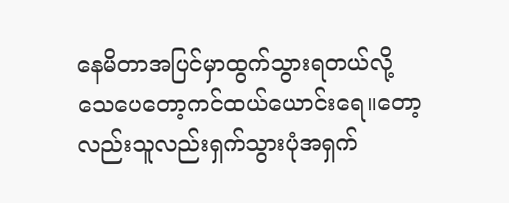နေမိတာအပြင်မှာထွက်သွားရတယ်လို့ သေပေတော့ကင်ထယ်ယောင်းရေ။တော့လည်းသူလည်းရှက်သွားပုံအရှက်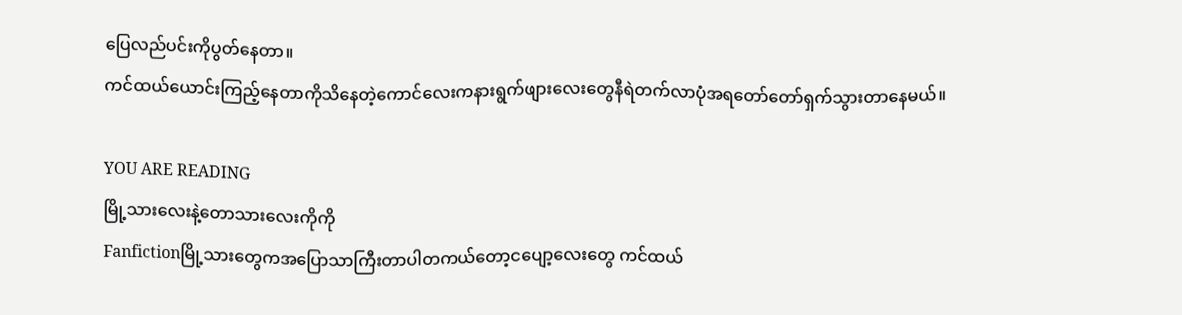ပြေလည်ပင်းကိုပွတ်နေတာ။
ကင်ထယ်ယောင်းကြည့်နေတာကိုသိနေတဲ့ကောင်လေးကနားရွက်ဖျားလေးတွေနီရဲတက်လာပုံအရတော်တော်ရှက်သွားတာနေမယ်။

YOU ARE READING
မြို့သားလေးနဲ့တောသားလေးကိုကို
Fanfictionမြို့သားတွေကအပြောသာကြီးတာပါတကယ်တော့ငပျော့လေးတွေ ကင်ထယ်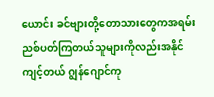ယောင်း ခင်ဗျားတို့တောသားတွေကအရမ်းညစ်ပတ်ကြတယ်သူများကိုလည်းအနိုင်ကျင့်တယ် ဂျွန်ဂျောင်ကု